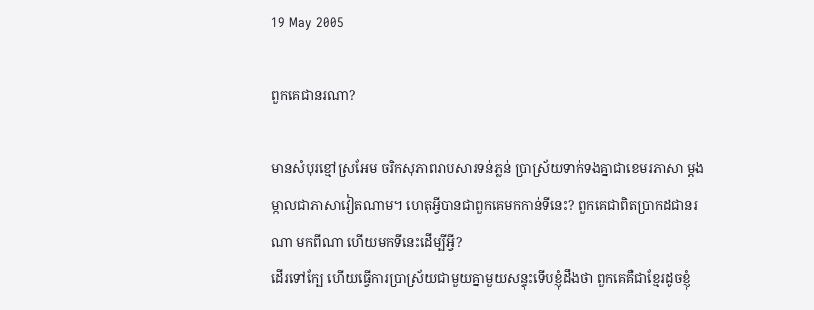19 May 2005

ពួកគេជានរណា?

មានសំបុរខ្មៅស្រអែម ចរិកសុភាពរាបសារទន់ភ្លន់ ប្រាស្រ័យទាក់ទងគ្នាជាខេមរភាសា ម្តងម្កាលជាភាសាវៀតណាម។ ហេតុអ្វីបានជាពួកគេមកកាន់ទីនេះ? ពួកគេជាពិតប្រាកដជានរណា មកពីណា ហើយមកទីនេះដើម្បីអ្វី?
ដើរទៅក្បែ ហើយធ្វើការប្រាស្រ័យជាមួយគ្នាមួយសន្ទុះទើបខ្ញុំដឹងថា ពួកគេគឺជាខ្មែរដូចខ្ញុំ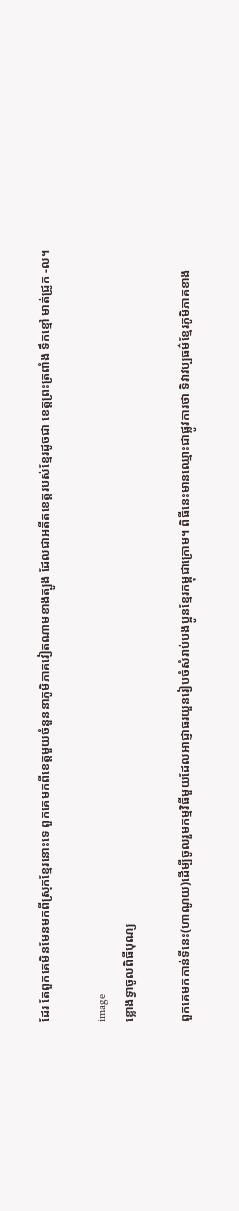ដែរ តែពួកគេមិនមែនមកពីស្រុកខ្មែរនោះទេ ពួកគេមកពីខេត្តមួយចំនួននាភូមិភាគវៀតណាមខាងត្បូង ដែលជាអតីតខេត្តរបស់ខ្មែរដូចជា ខេត្តព្រះត្រពាំង ទឹកខ្មៅ មាត់ជ្រូក -ល។

image
ខ្លោងទ្វាចូលពិធីបុណ្យ

ពួកគេមកកាន់ទីនេះ(ហាណូយ)ដើម្បីចូលរួមកម្មវិធីមួយដែលអាជ្ញាធរយួនរៀបចំសំរាប់បងប្អូនខ្មែរកម្ពុជាក្រោម។ ពិធីនេះមានឈ្មោះជាផ្លូវការថា ទិវាវប្បធម៌ខ្មែរភូមិភាគខាង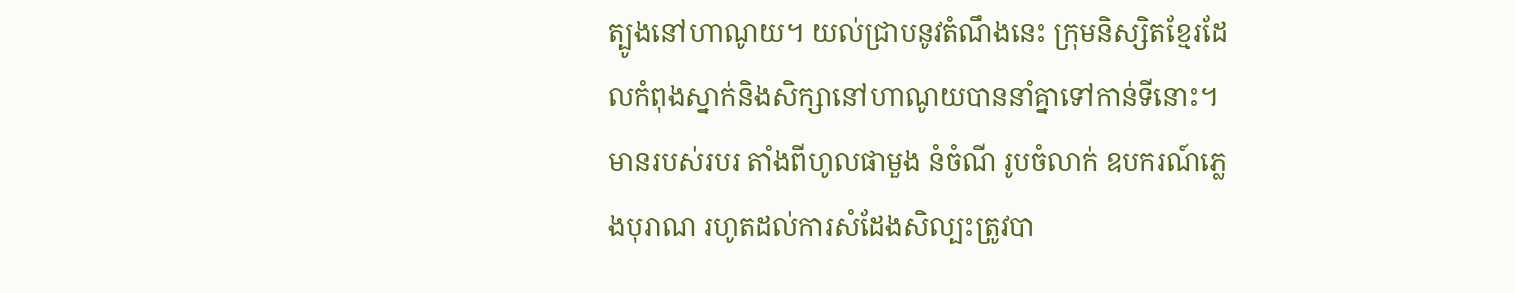ត្បូងនៅហាណូយ។ យល់ជ្រាបនូវតំណឹងនេះ ក្រុមនិស្សិតខ្មែរដែលកំពុងស្នាក់និងសិក្សានៅហាណូយបាននាំគ្នាទៅកាន់ទីនោះ។ មានរបស់របរ តាំងពីហូលផាមួង នំចំណី រូបចំលាក់ ឧបករណ៍ភ្លេងបុរាណ រហូតដល់ការសំដែងសិល្បះត្រូវបា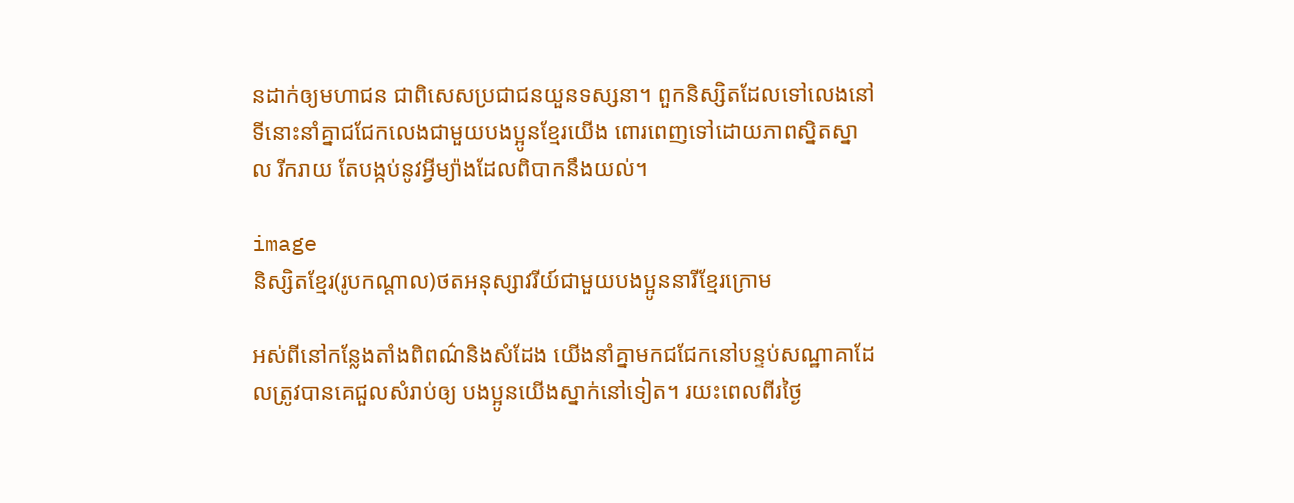នដាក់ឲ្យមហាជន ជាពិសេសប្រជាជនយួនទស្សនា។ ពួកនិស្សិតដែលទៅលេងនៅទីនោះនាំគ្នាជជែកលេងជាមួយបងប្អូនខ្មែរយើង ពោរពេញទៅដោយភាពស្និតស្នាល រីករាយ តែបង្កប់នូវអ្វីម្យ៉ាងដែលពិបាកនឹងយល់។

image
និស្សិតខ្មែរ(រូបកណ្តាល)ថតអនុស្សាវរីយ៍ជាមួយបងប្អូននារីខ្មែរក្រោម

អស់ពីនៅកន្លែងតាំងពិពណ៌និងសំដែង យើងនាំគ្នាមកជជែកនៅបន្ទប់សណ្ឋាគាដែលត្រូវបានគេជួលសំរាប់ឲ្យ បងប្អូនយើងស្នាក់នៅទៀត។ រយះពេលពីរថ្ងៃ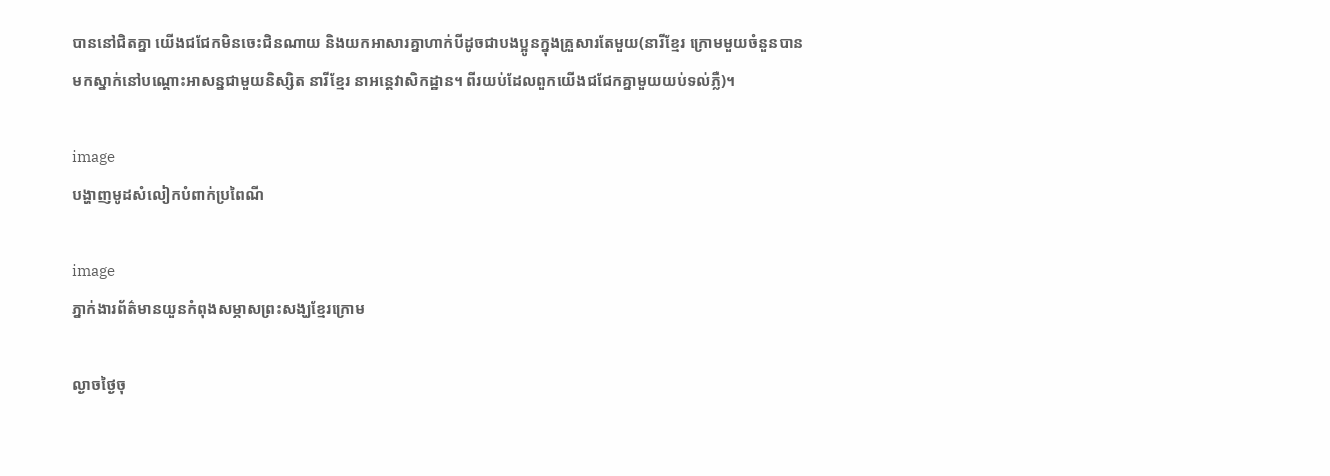បាននៅជិតគ្នា យើងជជែកមិនចេះជិនណាយ និងយកអាសារគ្នាហាក់បីដូចជាបងប្អូនក្នុងគ្រួសារតែមួយ(នារីខ្មែរ ក្រោមមួយចំនួនបានមកស្នាក់នៅបណ្តោះអាសន្នជាមួយនិស្សិត នារីខ្មែរ នាអន្តេវាសិកដ្ឋាន។ ពីរយប់ដែលពួកយើងជជែកគ្នាមួយយប់ទល់ភ្លឺ)។

image
បង្ហាញមូដសំលៀកបំពាក់ប្រពៃណី

image
ភ្នាក់ងារព័ត៌មានយួនកំពុងសម្ភាសព្រះសង្ឃខ្មែរក្រោម

ល្ងាចថ្ងៃចុ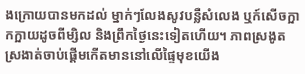ងក្រោយបានមកដល់ ម្នាក់ៗលែងសូវបន្លឺសំលេង ឬក៍សើចក្អាកក្អាយដូចពីម្សិល និងព្រឹកថ្ងៃនេះទៀតហើយ។ ភាពស្រងូតស្រងាត់ចាប់ផ្តើមកើតមាននៅលើផ្ទៃមុខយើង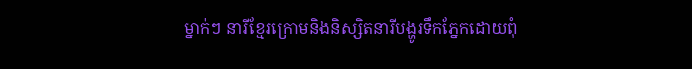ម្នាក់ៗ នារីខ្មែរក្រោមនិងនិស្សិតនារីបង្ហូរទឹកភ្នែកដោយពុំ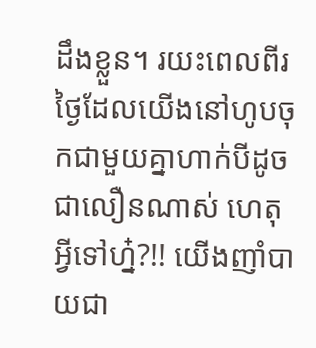ដឹងខ្លួន។ រយះពេលពីរថ្ងៃដែលយើងនៅហូបចុកជាមួយគ្នាហាក់បីដូចជាលឿនណាស់ ហេតុអ្វីទៅហ្ន៎?!! យើងញាំបាយជា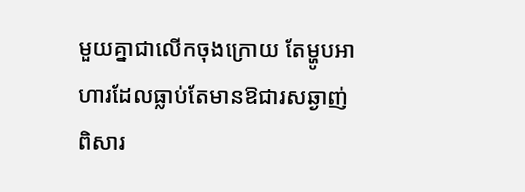មួយគ្នាជាលើកចុងក្រោយ តែម្ហូបអាហារដែលធ្លាប់តែមានឱជារសឆ្ងាញ់ពិសារ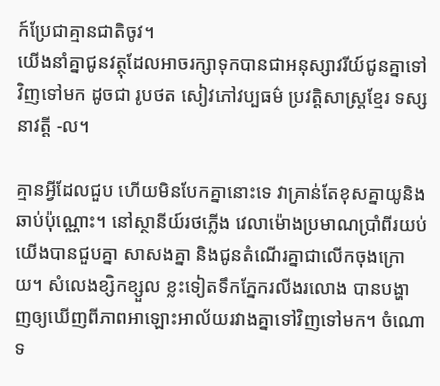ក៍ប្រែជាគ្មានជាតិចូវ។
យើងនាំគ្នាជូនវត្ថុដែលអាចរក្សាទុកបានជាអនុស្សាវរីយ៍ជូនគ្នាទៅ វិញទៅមក ដូចជា រូបថត សៀវភៅវប្បធម៌ ប្រវត្តិសាស្រ្តខ្មែរ ទស្សនាវត្តី -ល។

គ្មានអ្វីដែលជួប ហើយមិនបែកគ្នានោះទេ វាគ្រាន់តែខុសគ្នាយូនិងឆាប់ប៉ុណ្ណោះ។ នៅស្ថានីយ៍រថភ្លើង វេលាម៉ោងប្រមាណប្រាំពីរយប់ យើងបានជួបគ្នា សាសងគ្នា និងជូនតំណើរគ្នាជាលើកចុងក្រោយ។ សំលេងខ្សិកខ្សួល ខ្លះទៀតទឹកភ្នែករលីងរលោង បានបង្ហាញឲ្យឃើញពីភាពអាឡោះអាល័យរវាងគ្នាទៅវិញទៅមក។ ចំណោទ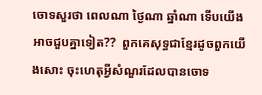ចោទសួរថា ពេលណា ថ្ងៃណា ឆ្នាំណា ទើបយើងអាចជួបគ្នាទៀត??  ពួកគេសុទ្ធជាខ្មែរដូចពួកយើងសោះ ចុះហេតុអ្វីសំណួរដែលបានចោទ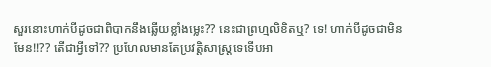សួរនោះហាក់បីដូចជាពិបាកនឹងឆ្លើយខ្លាំងម្លេះ?? នេះជាព្រហ្មលិខិតឬ? ទេ! ហាក់បីដូចជាមិនមែន!!?? តើជាអ្វីទៅ?? ប្រហែលមានតែប្រវត្តិសាស្រ្តទេទើបអា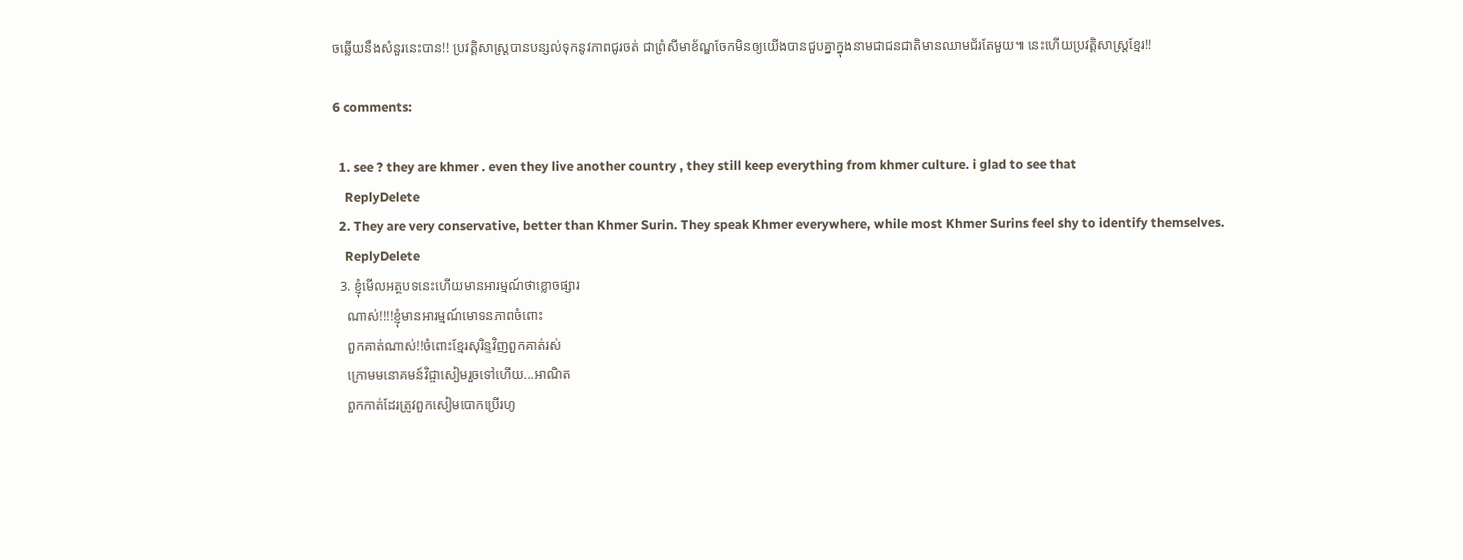ចឆ្លើយនឹងសំនួរនេះបាន!! ប្រវត្តិសាស្ត្របានបន្សល់ទុកនូវភាពជូរចត់ ជាព្រំសីមាខ័ណ្ឌចែកមិនឲ្យយើងបានជួបគ្នាក្នុងនាមជាជនជាតិមានឈាមជ័រតែមួយ៕ នេះហើយប្រវត្តិសាស្រ្តខ្មែរ!!

6 comments:

  1. see ? they are khmer . even they live another country , they still keep everything from khmer culture. i glad to see that
    ReplyDelete
  2. They are very conservative, better than Khmer Surin. They speak Khmer everywhere, while most Khmer Surins feel shy to identify themselves.
    ReplyDelete
  3. ខ្ញុំមើលអត្ថបទនេះហើយមានអារម្មណ៍ថាខ្លោចផ្សារ
    ណាស់!!!!ខ្ញុំមានអារម្មណ៍មោទនភាពចំពោះ
    ពួកគាត់ណាស់!!ចំពោះខ្មែរសុរិន្ទវិញពួកគាត់រស់
    ក្រោមមនោគមន៍វិជ្ចាសៀមរួចទៅហើយ...អាណិត
    ពួកកាត់ដែរត្រូវពួកសៀមបោកប្រើរហូ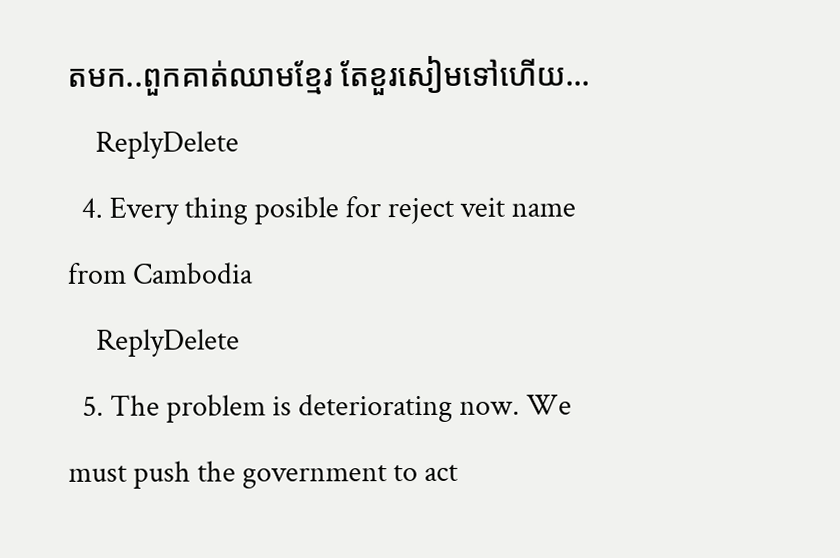តមក..ពួកគាត់ឈាមខ្មែរ តែខួរសៀមទៅហើយ...
    ReplyDelete
  4. Every thing posible for reject veit name from Cambodia
    ReplyDelete
  5. The problem is deteriorating now. We must push the government to act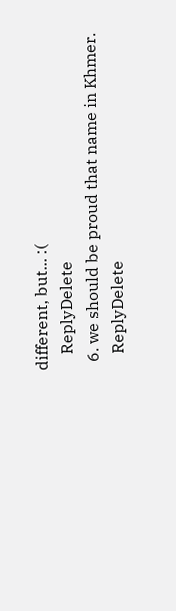different, but... :(
    ReplyDelete
  6. we should be proud that name in Khmer.
    ReplyDelete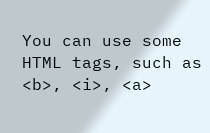You can use some HTML tags, such as <b>, <i>, <a>